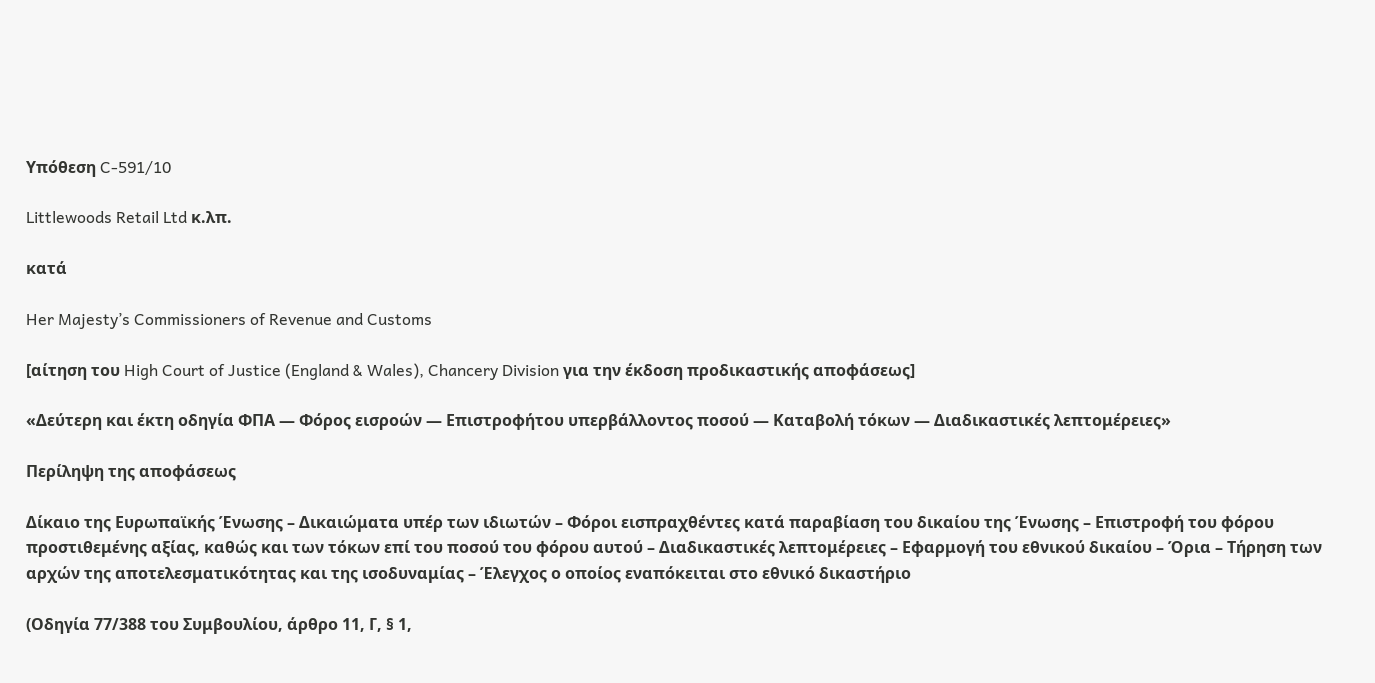Υπόθεση C-591/10

Littlewoods Retail Ltd κ.λπ.

κατά

Her Majesty’s Commissioners of Revenue and Customs

[αίτηση του High Court of Justice (England & Wales), Chancery Division για την έκδοση προδικαστικής αποφάσεως]

«Δεύτερη και έκτη οδηγία ΦΠΑ — Φόρος εισροών — Επιστροφήτου υπερβάλλοντος ποσού — Καταβολή τόκων — Διαδικαστικές λεπτομέρειες»

Περίληψη της αποφάσεως

Δίκαιο της Ευρωπαϊκής Ένωσης – Δικαιώματα υπέρ των ιδιωτών – Φόροι εισπραχθέντες κατά παραβίαση του δικαίου της Ένωσης – Επιστροφή του φόρου προστιθεμένης αξίας, καθώς και των τόκων επί του ποσού του φόρου αυτού – Διαδικαστικές λεπτομέρειες – Εφαρμογή του εθνικού δικαίου – Όρια – Τήρηση των αρχών της αποτελεσματικότητας και της ισοδυναμίας – Έλεγχος ο οποίος εναπόκειται στο εθνικό δικαστήριο

(Οδηγία 77/388 του Συμβουλίου, άρθρο 11, Γ, § 1,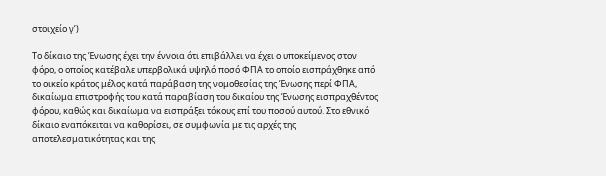στοιχείο γʹ)

Το δίκαιο της Ένωσης έχει την έννοια ότι επιβάλλει να έχει ο υποκείμενος στον φόρο, ο οποίος κατέβαλε υπερβολικά υψηλό ποσό ΦΠΑ το οποίο εισπράχθηκε από το οικείο κράτος μέλος κατά παράβαση της νομοθεσίας της Ένωσης περί ΦΠΑ, δικαίωμα επιστροφής του κατά παραβίαση του δικαίου της Ένωσης εισπραχθέντος φόρου, καθώς και δικαίωμα να εισπράξει τόκους επί του ποσού αυτού. Στο εθνικό δίκαιο εναπόκειται να καθορίσει, σε συμφωνία με τις αρχές της αποτελεσματικότητας και της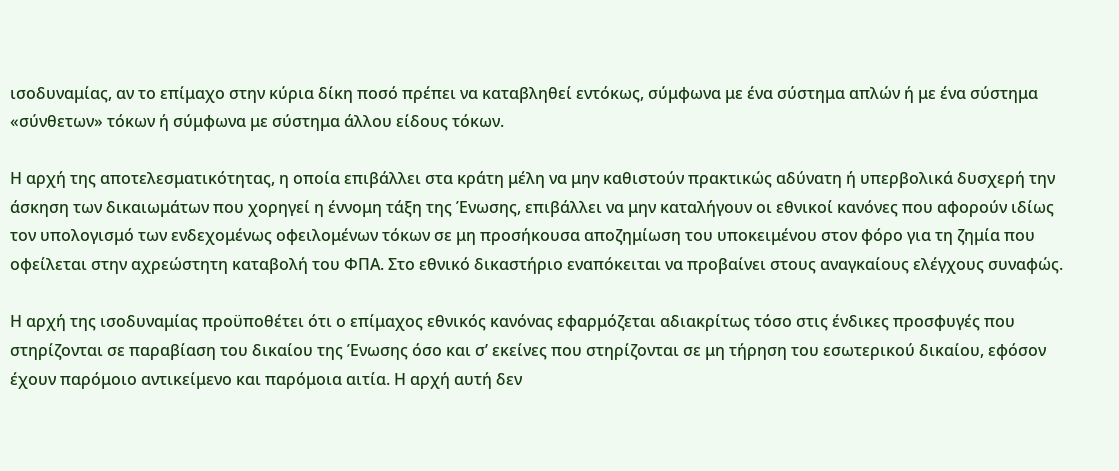ισοδυναμίας, αν το επίμαχο στην κύρια δίκη ποσό πρέπει να καταβληθεί εντόκως, σύμφωνα με ένα σύστημα απλών ή με ένα σύστημα «σύνθετων» τόκων ή σύμφωνα με σύστημα άλλου είδους τόκων.

Η αρχή της αποτελεσματικότητας, η οποία επιβάλλει στα κράτη μέλη να μην καθιστούν πρακτικώς αδύνατη ή υπερβολικά δυσχερή την άσκηση των δικαιωμάτων που χορηγεί η έννομη τάξη της Ένωσης, επιβάλλει να μην καταλήγουν οι εθνικοί κανόνες που αφορούν ιδίως τον υπολογισμό των ενδεχομένως οφειλομένων τόκων σε μη προσήκουσα αποζημίωση του υποκειμένου στον φόρο για τη ζημία που οφείλεται στην αχρεώστητη καταβολή του ΦΠΑ. Στο εθνικό δικαστήριο εναπόκειται να προβαίνει στους αναγκαίους ελέγχους συναφώς.

Η αρχή της ισοδυναμίας προϋποθέτει ότι ο επίμαχος εθνικός κανόνας εφαρμόζεται αδιακρίτως τόσο στις ένδικες προσφυγές που στηρίζονται σε παραβίαση του δικαίου της Ένωσης όσο και σ’ εκείνες που στηρίζονται σε μη τήρηση του εσωτερικού δικαίου, εφόσον έχουν παρόμοιο αντικείμενο και παρόμοια αιτία. Η αρχή αυτή δεν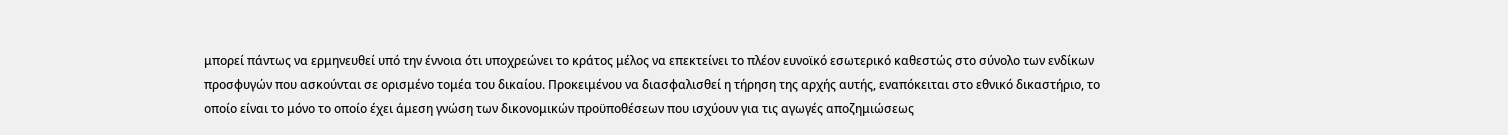μπορεί πάντως να ερμηνευθεί υπό την έννοια ότι υποχρεώνει το κράτος μέλος να επεκτείνει το πλέον ευνοϊκό εσωτερικό καθεστώς στο σύνολο των ενδίκων προσφυγών που ασκούνται σε ορισμένο τομέα του δικαίου. Προκειμένου να διασφαλισθεί η τήρηση της αρχής αυτής, εναπόκειται στο εθνικό δικαστήριο, το οποίο είναι το μόνο το οποίο έχει άμεση γνώση των δικονομικών προϋποθέσεων που ισχύουν για τις αγωγές αποζημιώσεως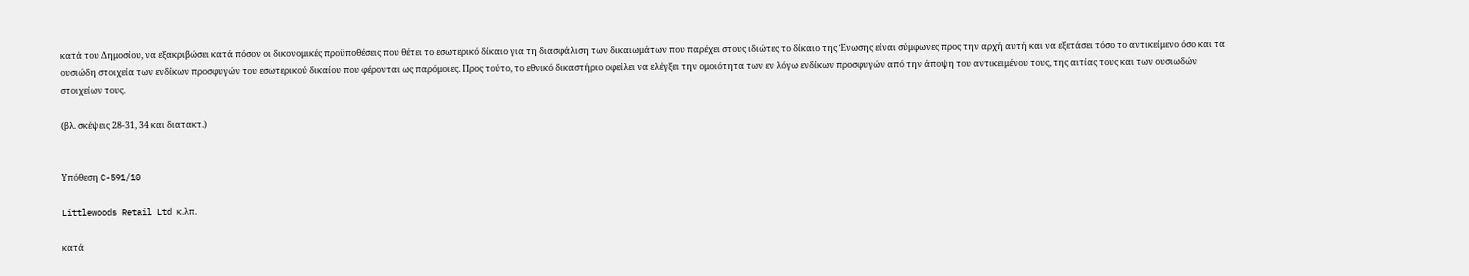κατά του Δημοσίου, να εξακριβώσει κατά πόσον οι δικονομικές προϋποθέσεις που θέτει το εσωτερικό δίκαιο για τη διασφάλιση των δικαιωμάτων που παρέχει στους ιδιώτες το δίκαιο της Ένωσης είναι σύμφωνες προς την αρχή αυτή και να εξετάσει τόσο το αντικείμενο όσο και τα ουσιώδη στοιχεία των ενδίκων προσφυγών του εσωτερικού δικαίου που φέρονται ως παρόμοιες. Προς τούτο, το εθνικό δικαστήριο οφείλει να ελέγξει την ομοιότητα των εν λόγω ενδίκων προσφυγών από την άποψη του αντικειμένου τους, της αιτίας τους και των ουσιωδών στοιχείων τους.

(βλ. σκέψεις 28-31, 34 και διατακτ.)


Υπόθεση C-591/10

Littlewoods Retail Ltd κ.λπ.

κατά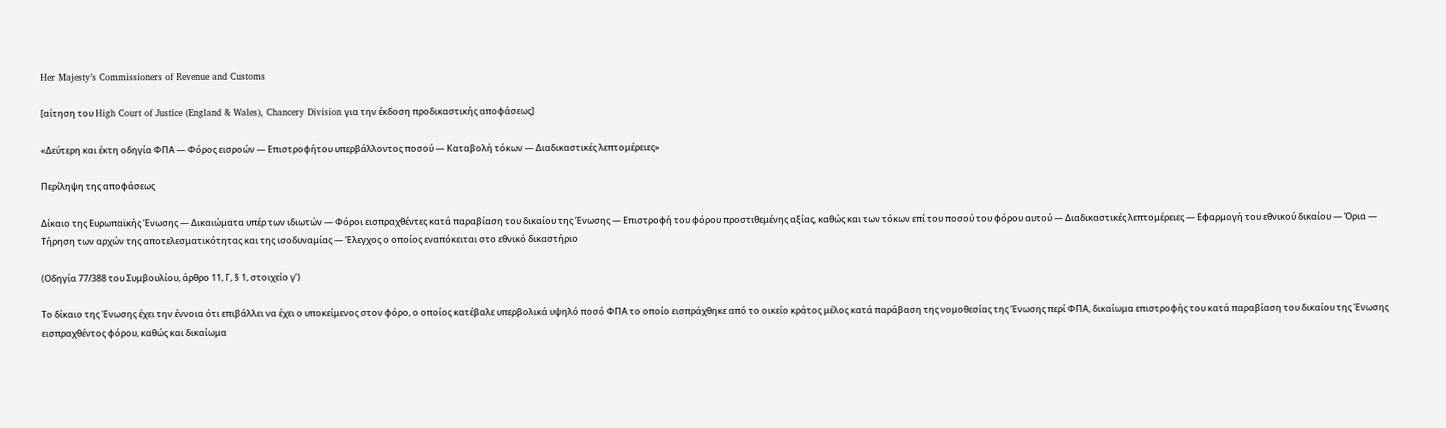Her Majesty’s Commissioners of Revenue and Customs

[αίτηση του High Court of Justice (England & Wales), Chancery Division για την έκδοση προδικαστικής αποφάσεως]

«Δεύτερη και έκτη οδηγία ΦΠΑ — Φόρος εισροών — Επιστροφήτου υπερβάλλοντος ποσού — Καταβολή τόκων — Διαδικαστικές λεπτομέρειες»

Περίληψη της αποφάσεως

Δίκαιο της Ευρωπαϊκής Ένωσης — Δικαιώματα υπέρ των ιδιωτών — Φόροι εισπραχθέντες κατά παραβίαση του δικαίου της Ένωσης — Επιστροφή του φόρου προστιθεμένης αξίας, καθώς και των τόκων επί του ποσού του φόρου αυτού — Διαδικαστικές λεπτομέρειες — Εφαρμογή του εθνικού δικαίου — Όρια — Τήρηση των αρχών της αποτελεσματικότητας και της ισοδυναμίας — Έλεγχος ο οποίος εναπόκειται στο εθνικό δικαστήριο

(Οδηγία 77/388 του Συμβουλίου, άρθρο 11, Γ, § 1, στοιχείο γʹ)

Το δίκαιο της Ένωσης έχει την έννοια ότι επιβάλλει να έχει ο υποκείμενος στον φόρο, ο οποίος κατέβαλε υπερβολικά υψηλό ποσό ΦΠΑ το οποίο εισπράχθηκε από το οικείο κράτος μέλος κατά παράβαση της νομοθεσίας της Ένωσης περί ΦΠΑ, δικαίωμα επιστροφής του κατά παραβίαση του δικαίου της Ένωσης εισπραχθέντος φόρου, καθώς και δικαίωμα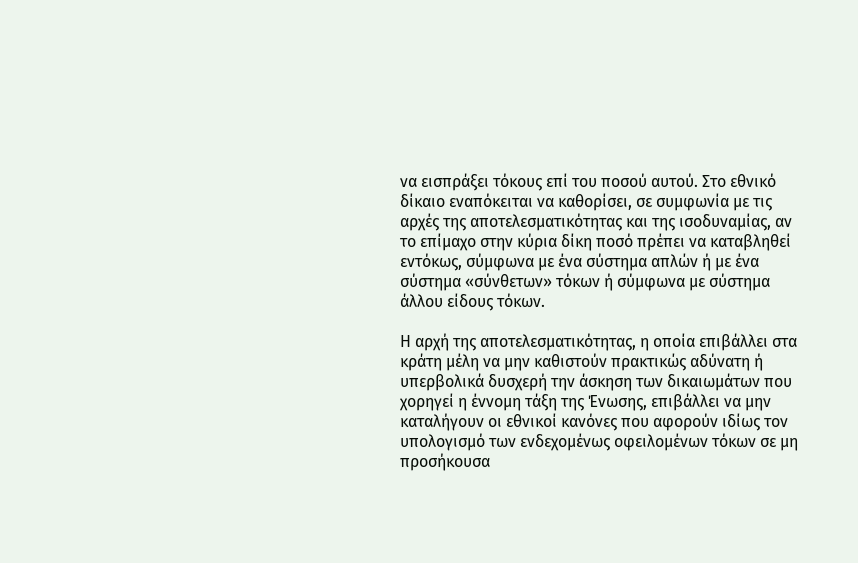να εισπράξει τόκους επί του ποσού αυτού. Στο εθνικό δίκαιο εναπόκειται να καθορίσει, σε συμφωνία με τις αρχές της αποτελεσματικότητας και της ισοδυναμίας, αν το επίμαχο στην κύρια δίκη ποσό πρέπει να καταβληθεί εντόκως, σύμφωνα με ένα σύστημα απλών ή με ένα σύστημα «σύνθετων» τόκων ή σύμφωνα με σύστημα άλλου είδους τόκων.

Η αρχή της αποτελεσματικότητας, η οποία επιβάλλει στα κράτη μέλη να μην καθιστούν πρακτικώς αδύνατη ή υπερβολικά δυσχερή την άσκηση των δικαιωμάτων που χορηγεί η έννομη τάξη της Ένωσης, επιβάλλει να μην καταλήγουν οι εθνικοί κανόνες που αφορούν ιδίως τον υπολογισμό των ενδεχομένως οφειλομένων τόκων σε μη προσήκουσα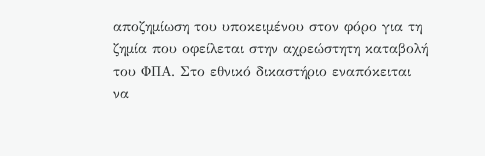αποζημίωση του υποκειμένου στον φόρο για τη ζημία που οφείλεται στην αχρεώστητη καταβολή του ΦΠΑ. Στο εθνικό δικαστήριο εναπόκειται να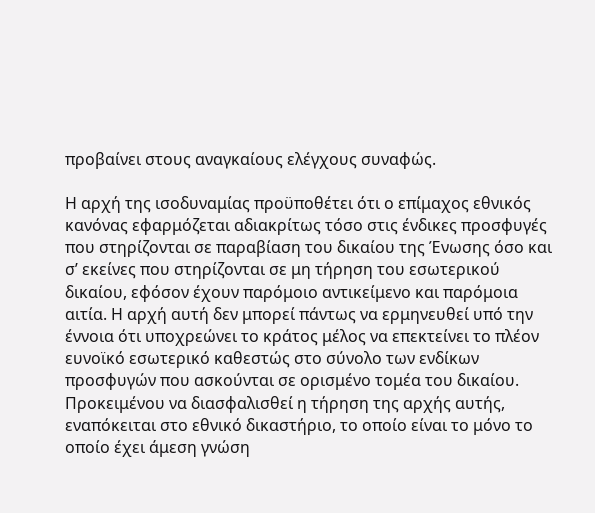προβαίνει στους αναγκαίους ελέγχους συναφώς.

Η αρχή της ισοδυναμίας προϋποθέτει ότι ο επίμαχος εθνικός κανόνας εφαρμόζεται αδιακρίτως τόσο στις ένδικες προσφυγές που στηρίζονται σε παραβίαση του δικαίου της Ένωσης όσο και σ’ εκείνες που στηρίζονται σε μη τήρηση του εσωτερικού δικαίου, εφόσον έχουν παρόμοιο αντικείμενο και παρόμοια αιτία. Η αρχή αυτή δεν μπορεί πάντως να ερμηνευθεί υπό την έννοια ότι υποχρεώνει το κράτος μέλος να επεκτείνει το πλέον ευνοϊκό εσωτερικό καθεστώς στο σύνολο των ενδίκων προσφυγών που ασκούνται σε ορισμένο τομέα του δικαίου. Προκειμένου να διασφαλισθεί η τήρηση της αρχής αυτής, εναπόκειται στο εθνικό δικαστήριο, το οποίο είναι το μόνο το οποίο έχει άμεση γνώση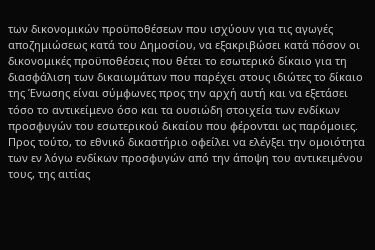των δικονομικών προϋποθέσεων που ισχύουν για τις αγωγές αποζημιώσεως κατά του Δημοσίου, να εξακριβώσει κατά πόσον οι δικονομικές προϋποθέσεις που θέτει το εσωτερικό δίκαιο για τη διασφάλιση των δικαιωμάτων που παρέχει στους ιδιώτες το δίκαιο της Ένωσης είναι σύμφωνες προς την αρχή αυτή και να εξετάσει τόσο το αντικείμενο όσο και τα ουσιώδη στοιχεία των ενδίκων προσφυγών του εσωτερικού δικαίου που φέρονται ως παρόμοιες. Προς τούτο, το εθνικό δικαστήριο οφείλει να ελέγξει την ομοιότητα των εν λόγω ενδίκων προσφυγών από την άποψη του αντικειμένου τους, της αιτίας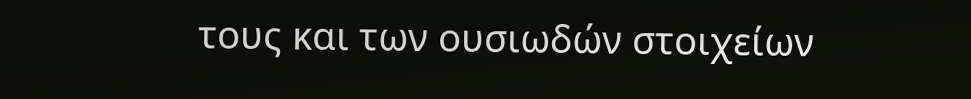τους και των ουσιωδών στοιχείων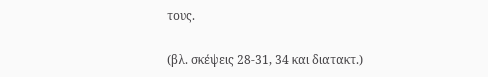τους.

(βλ. σκέψεις 28-31, 34 και διατακτ.)